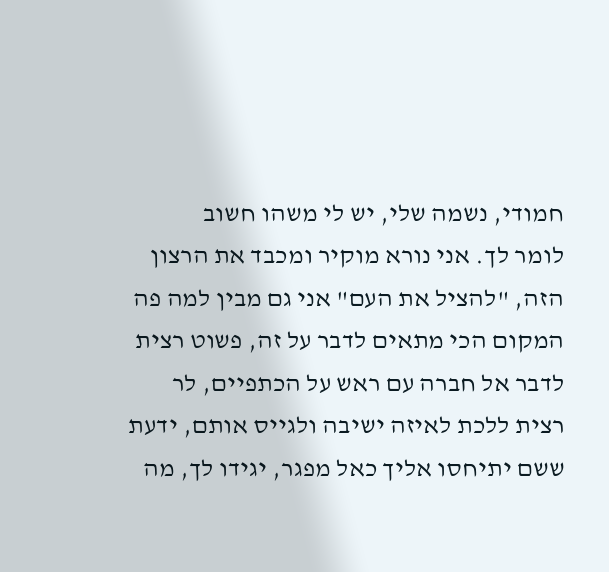חמודי, נשמה שלי, יש לי משהו חשוב
לומר לך. אני נורא מוקיר ומכבד את הרצון הזה, "להציל את העם" אני גם מבין למה פה המקום הכי מתאים לדבר על זה, פשוט רצית לדבר אל חברה עם ראש על הכתפיים, לר רצית ללכת לאיזה ישיבה ולגייס אותם, ידעת ששם יתיחסו אליך כאל מפגר, יגידו לך, מה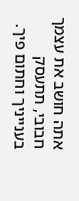אתה חושב את עצמך חבובי, תתעסק בענייניך וחתום פיך.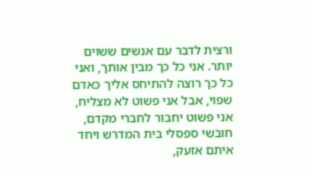ורצית לדבר עם אנשים ששוים יותר. אני כל כך מבין אותך, ואני כל כך רוצה להתיחס אליך כאדם שפוי, אבל אני פשוט לא מצליח, אני פשוט יחבור לחברי מקדם, חובשי ספסלי בית המדרש ויחד איתם אזעק,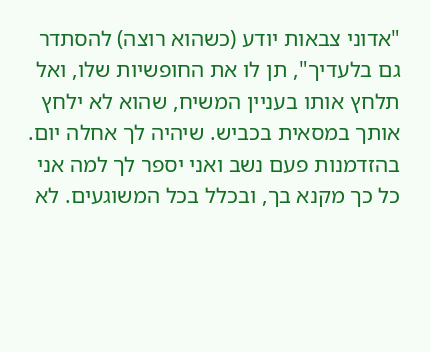"אדוני צבאות יודע (כשהוא רוצה) להסתדר גם בלעדיך", תן לו את החופשיות שלו, ואל תלחץ אותו בעניין המשיח, שהוא לא ילחץ אותך במסאית בכביש. שיהיה לך אחלה יום. בהזדמנות פעם נשב ואני יספר לך למה אני כל כך מקנא בך, ובכלל בכל המשוגעים. לא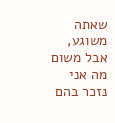שאתה משוגע, אבל משום מה אני נזכר בהם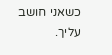כשאני חושב עליך.